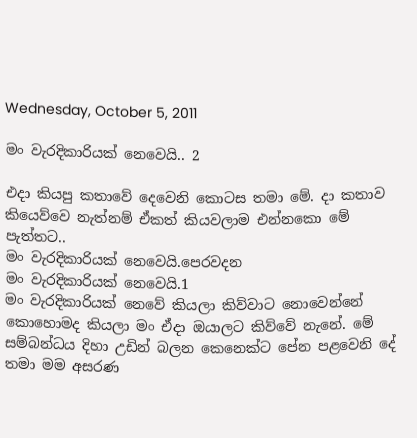Wednesday, October 5, 2011

මං වැරදිකාරියක් නෙවෙයි.. 2

එදා කියපු කතාවේ දෙවෙනි කොටස තමා මේ. දා කතාව කියෙව්වෙ නැත්නම් ඒකත් කියවලාම එන්නකො මේ පැත්තට..
මං වැරදිකාරියක් නෙවෙයි.පෙරවදන
මං වැරදිකාරියක් නෙවෙයි.1
මං වැරදිකාරියක් නෙවේ කියලා කිව්වාට නොවෙන්නේ කොහොමද කියලා මං ඒදා ඔයාලට කිව්වේ නැනේ. මේ සම්බන්ධය දිහා උඩින් බලන කෙනෙක්ට පේන පළවෙනි දේ තමා මම අසරණ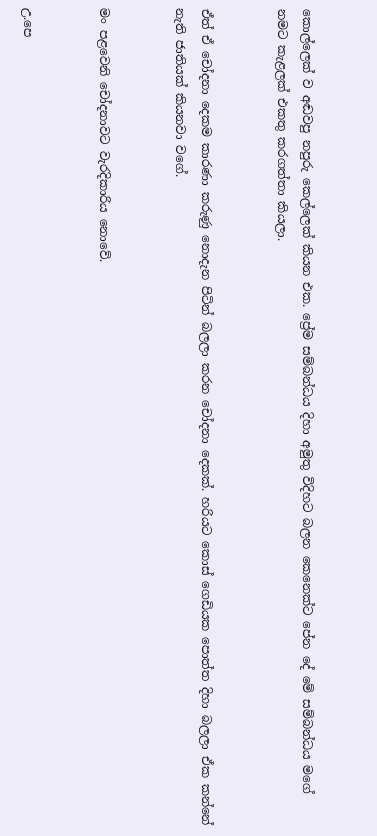කොල්ලෙක් ව අඬවපු නපුරු කෙල්ලෙක් කියන එක. ප්‍රේම සම්බන්ධය දිහා අමුතු විදිහට බලන කෙනෙක්ට පේන දේ මේ සම්බන්ධය මගේ නමට කැළලක් එකතු කරගත්තා කියලා.


ඒත් ඒ චෝදනා දෙකම කාරණා කරුණු නොදැන පිටින් බලලා කරන චෝදනා දෙකක්. හරියට කොස් ගෙඩියක පොත්ත දිහා බලලා ඒක කන්නේ නැති ජාතියක් කියනවා වගේ.


මං පළවෙනි චෝදනාවට වැරදිකාරිය නොවේ.


උ.පෙ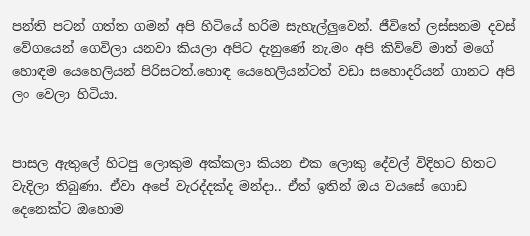පන්ති පටන් ගත්ත ගමන් අපි හිටියේ හරිම සැහැල්ලුවෙන්. ජීවිතේ ලස්සනම දවස් වේගයෙන් ගෙවිලා යනවා කියලා අපිට දැනුණේ නැ.මං අපි කිව්වේ මාත් මගේ හොඳම යෙහෙලියන් පිරිසටත්.හොඳ යෙහෙලියන්ටත් වඩා සහොදරියන් ගානට අපි ලං වෙලා හිටියා.


පාසල ඇතුලේ හිටපු ලොකුම අක්කලා කියන එක ලොකු දේවල් විදිහට හිතට වැදිලා තිබුණා. ඒවා අපේ වැරද්දක්ද මන්දා.. ඒත් ඉතින් ඔය වයසේ ගොඩ දෙනෙක්ට ඔහොම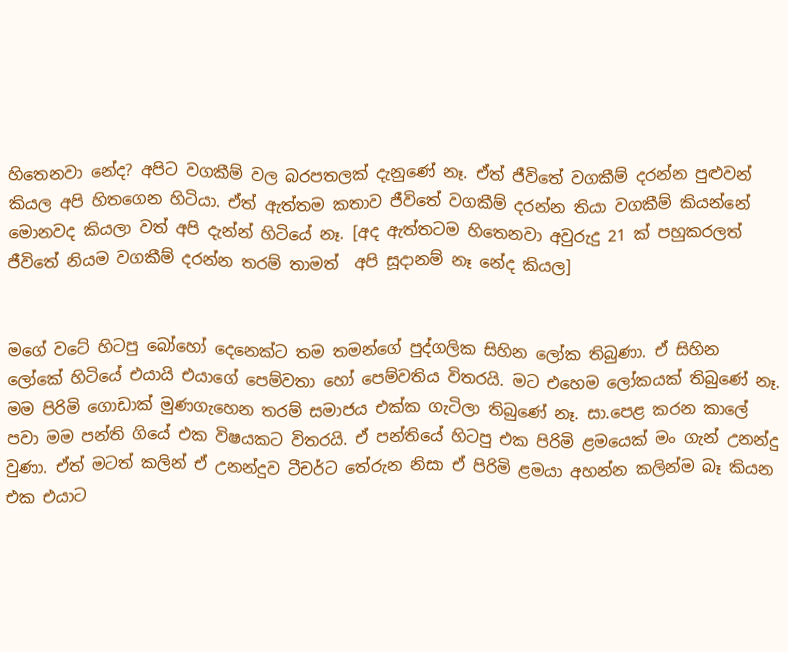හිතෙනවා නේද? අපිට වගකීම් වල බරපතලක් දැනුණේ නෑ. ඒත් ජීවිතේ වගකීම් දරන්න පුළුවන් කියල අපි හිතගෙන හිටියා. ඒත් ඇත්තම කතාව ජීවිතේ වගකීම් දරන්න තියා වගකීම් කියන්නේ මොනවද කියලා වත් අපි දැන්න් හිටියේ නෑ. [අද ඇත්තටම හිතෙනවා අවුරුදු 21 ක් පහුකරලත් ජීවිතේ නියම වගකීම් දරන්න තරම් තාමත්  අපි සූදානම් නෑ නේද කියල]


මගේ වටේ හිටපු බෝහෝ දෙනෙක්ට තම තමන්ගේ පුද්ගලික සිහින ලෝක තිබුණා. ඒ සිහින ලෝකේ හිටියේ එයායි එයාගේ පෙම්වතා හෝ පෙම්වතිය විතරයි. මට එහෙම ලෝකයක් තිබුණේ නෑ. මම පිරිමි ගොඩාක් මුණගැහෙන තරම් සමාජය එක්ක ගැටිලා තිබුණේ නෑ. සා.පෙළ කරන කාලේ පවා මම පන්ති ගියේ එක විෂයකට විතරයි. ඒ පන්තියේ හිටපු එක පිරිමි ළමයෙක් මං ගැන් උනන්දු වුණා. ඒත් මටත් කලින් ඒ උනන්දුව ටීචර්ට තේරුන නිසා ඒ පිරිමි ළමයා අහන්න කලින්ම බෑ කියන එක එයාට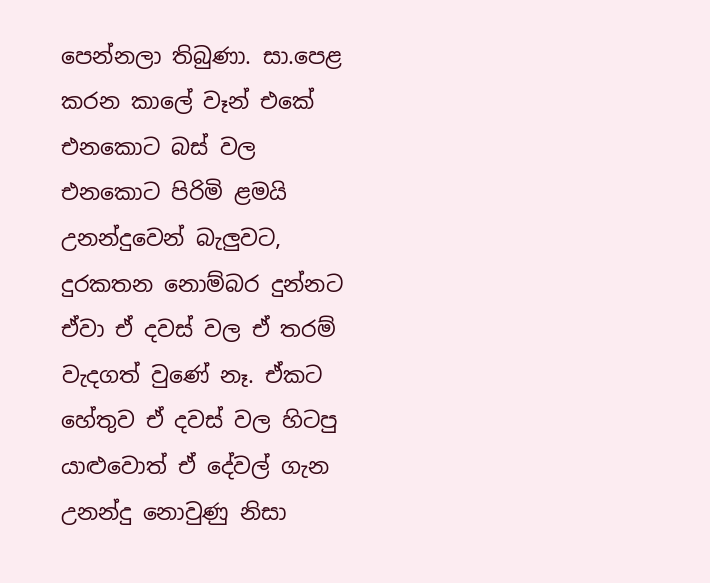පෙන්නලා තිබුණා. සා.පෙළ කරන කාලේ වෑන් එකේ එනකොට බස් වල එනකොට පිරිමි ළමයි උනන්දුවෙන් බැලුවට, දුරකතන නොම්බර දුන්නට ඒවා ඒ දවස් වල ඒ තරම් වැදගත් වුණේ නෑ. ඒකට හේතුව ඒ දවස් වල හිටපු යාළුවොත් ඒ දේවල් ගැන උනන්දු නොවුණු නිසා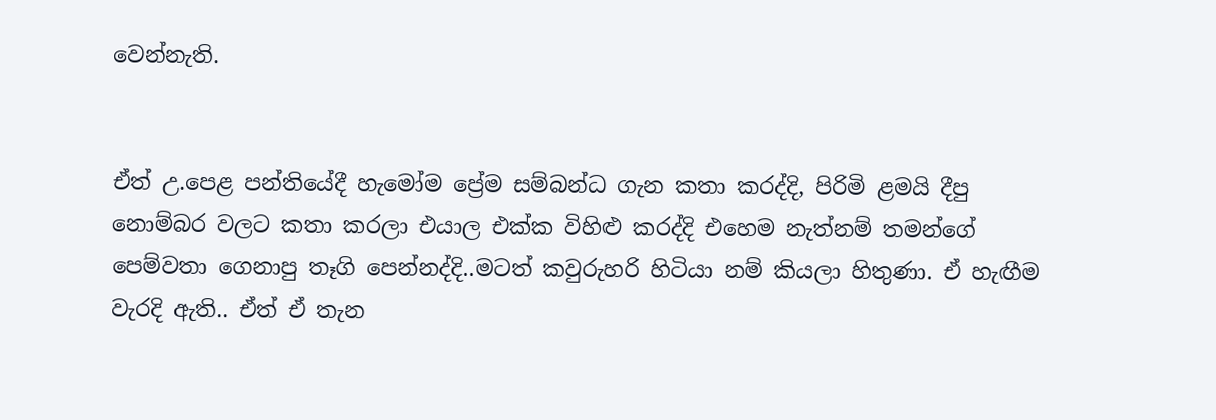වෙන්නැති.


ඒත් උ.පෙළ පන්තියේදී හැමෝම ප්‍රේම සම්බන්ධ ගැන කතා කරද්දි, පිරිමි ළමයි දීපු නොම්බර වලට කතා කරලා එයාල එක්ක විහිළු කරද්දි එහෙම නැත්නම් තමන්ගේ පෙම්වතා ගෙනාපු තෑගි පෙන්නද්දි..මටත් කවුරුහරි හිටියා නම් කියලා හිතුණා. ඒ හැඟීම වැරදි ඇති.. ඒත් ඒ තැන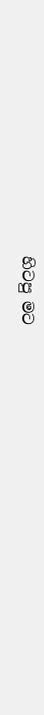හිටපු මට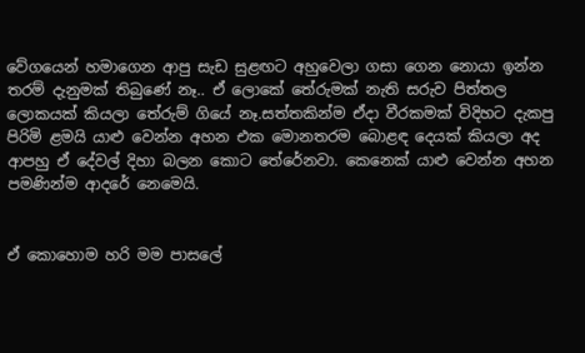වේගයෙන් හමාගෙන ආපු සැඩ සුළඟට අහුවෙලා ගසා ගෙන නොයා ඉන්න තරම් දැනුමක් තිබුණේ නෑ.. ඒ ලොකේ තේරුමක් නැති සරුව පිත්තල ලොකයක් කියලා තේරුම් ගියේ නෑ.සත්තකින්ම ඒදා වීරකමක් විදිහට දැකපු පිරිමි ළමයි යාළු වෙන්න අහන එක මොනතරම බොළඳ දෙයක් කියලා අද ආපහු ඒ දේවල් දිහා බලන කොට තේරේනවා. කෙනෙක් යාළු වෙන්න අහන පමණින්ම ආදරේ නෙමෙයි.


ඒ කොහොම හරි මම පාසලේ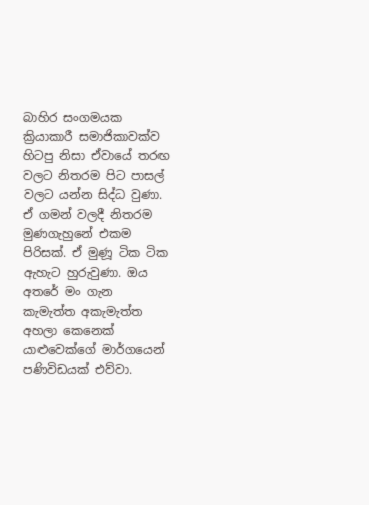බාහිර සංගමයක ක්‍රියාකාරී සමාජිකාවක්ව හිටපු නිසා ඒවායේ තරඟ වලට නිතරම පිට පාසල් වලට යන්න සිද්ධ වුණා. ඒ ගමන් වලදී නිතරම මුණගැහුනේ එකම පිරිසක්. ඒ මුණූ ටික ටික ඇහැට හුරුවුණා. ඔය අතරේ මං ගැන කැමැත්ත අකැමැත්ත අහලා කෙනෙක් යාළුවෙක්ගේ මාර්ගයෙන් පණිවිඩයක් එව්වා.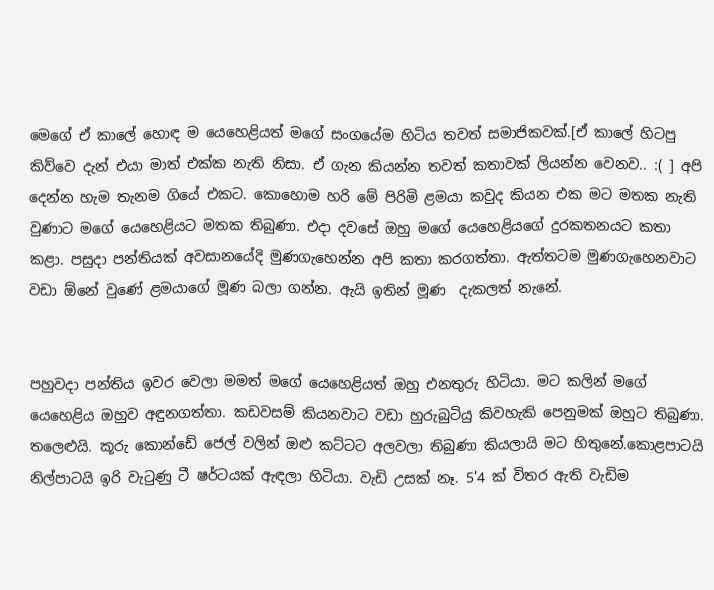මෙගේ ඒ කාලේ හොඳ ම යෙහෙළියත් මගේ සංගයේම හිටිය තවත් සමාජිකවක්.[ඒ කාලේ හිටපු කිව්වෙ දැන් එයා මාත් එක්ක නැති නිසා. ඒ ගැන කියන්න තවත් කතාවක් ලියන්න වෙනව.. :( ] අපි දෙන්න හැම තැනම ගියේ එකට. කොහොම හරි මේ පිරිමි ළමයා කවුද කියන එක මට මතක නැති වුණාට මගේ යෙහෙළියට මතක තිබුණා. එදා දවසේ ඔහු මගේ යෙහෙළියගේ දුරකතනයට කතා කළා. පසුදා පන්තියක් අවසානයේදි මුණගැහෙන්න අපි කතා කරගත්තා. ඇත්තටම මුණගැහෙනවාට වඩා ඕනේ වුණේ ළමයාගේ මූණ බලා ගන්න. ඇයි ඉතින් මූණ  දැකලත් නැනේ.


පහුවදා පන්තිය ඉවර වෙලා මමත් මගේ යෙහෙළියත් ඔහු එනතුරු හිටියා. මට කලින් මගේ යෙහෙළිය ඔහුව අඳුනගත්තා. කඩවසම් කියනවාට වඩා හුරුබුටියු කිවහැකි පෙනුමක් ඔහුට තිබුණා. තලෙළුයි. කූරු කොන්ඩේ ජෙල් වලින් ඔළු කට්ටට අලවලා තිබුණා කියලායි මට හිතුනේ.කොළපාටයි නිල්පාටයි ඉරි වැටුණු ටී ෂර්ටයක් ඇඳලා හිටියා. වැඩි උසක් නෑ. 5'4 ක් විතර ඇති වැඩිම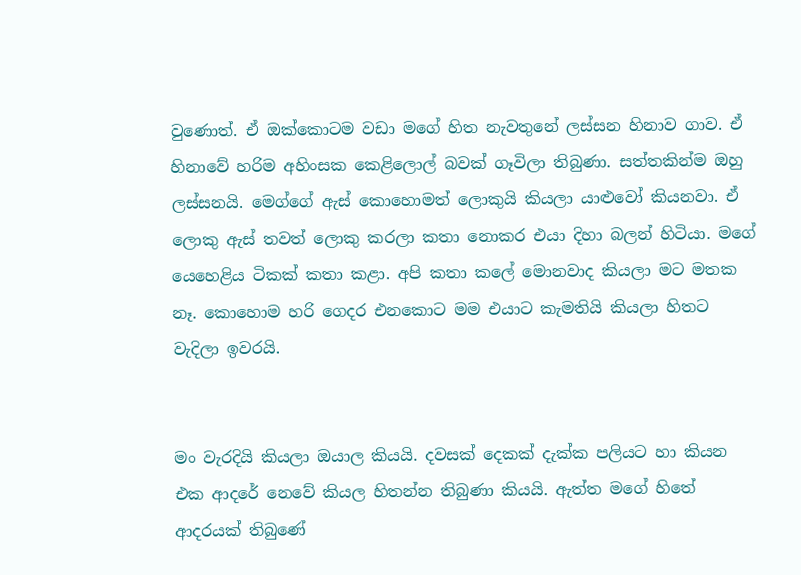වුණොත්. ඒ ඔක්කොටම වඩා මගේ හිත නැවතුනේ ලස්සන හිනාව ගාව. ඒ හිනාවේ හරිම අහිංසක කෙළිලොල් බවක් ගෑවිලා තිබුණා. සත්තකින්ම ඔහු ලස්සනයි. මෙග්ගේ ඇස් කොහොමත් ලොකුයි කියලා යාළුවෝ කියනවා. ඒ ලොකු ඇස් තවත් ලොකු කරලා කතා නොකර එයා දිහා බලන් හිටියා. මගේ යෙහෙළිය ටිකක් කතා කළා. අපි කතා කලේ මොනවාද කියලා මට මතක නෑ. කොහොම හරි ගෙදර එනකොට මම එයාට කැමතියි කියලා හිතට වැදිලා ඉවරයි.


මං වැරදියි කියලා ඔයාල කියයි. දවසක් දෙකක් දැක්ක පලියට හා කියන එක ආදරේ නෙවේ කියල හිතන්න තිබුණා කියයි. ඇත්ත මගේ හිතේ ආදරයක් තිබුණේ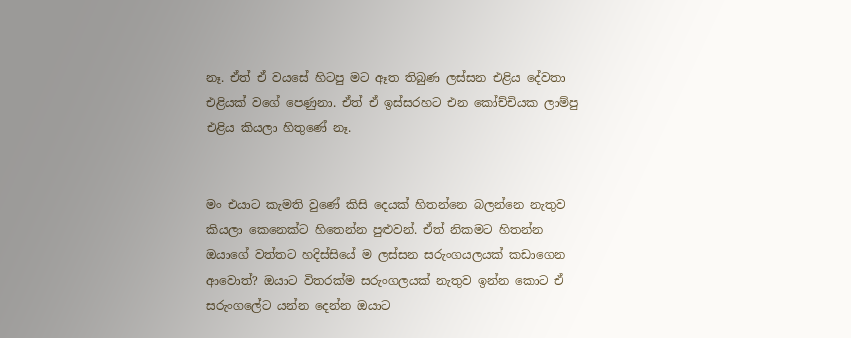නෑ. ඒත් ඒ වයසේ හිටපු මට ඈත තිබුණ ලස්සන එළිය දේවතා එළියක් වගේ පෙණුනා. ඒත් ඒ ඉස්සරහට එන කෝච්චියක ලාම්පු එළිය කියලා හිතුණේ නෑ.


මං එයාට කැමති වුණේ කිසි දෙයක් හිතන්නෙ බලන්නෙ නැතුව කියලා කෙනෙක්ට හිතෙන්න පුළුවන්. ඒත් නිකමට හිතන්න ඔයාගේ වත්තට හදිස්සියේ ම ලස්සන සරුංගයලයක් කඩාගෙන ආවොත්? ඔයාට විතරක්ම සරුංගලයක් නැතුව ඉන්න කොට ඒ සරුංගලේට යන්න දෙන්න ඔයාට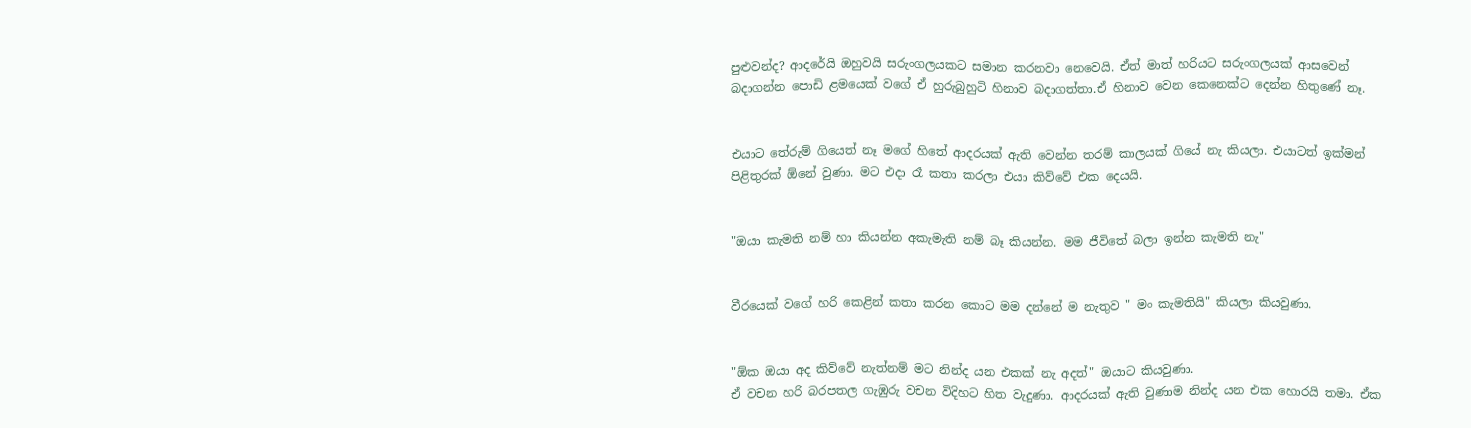පුළුවන්ද? ආදරේයි ඔහුවයි සරුංගලයකට සමාන කරනවා නෙවෙයි. ඒත් මාත් හරියට සරුංගලයක් ආසවෙන් බදාගන්න පොඩි ළමයෙක් වගේ ඒ හුරුබුහුටි හිනාව බදාගත්තා.ඒ හිනාව වෙන කෙනෙක්ට දෙන්න හිතුණේ නෑ.


එයාට තේරුම් ගියෙත් නෑ මගේ හිතේ ආදරයක් ඇති වෙන්න තරම් කාලයක් ගියේ නැ කියලා. එයාටත් ඉක්මන් පිළිතුරක් ඕනේ වුණා. මට එදා රෑ කතා කරලා එයා කිව්වේ එක දෙයයි.


"ඔයා කැමති නම් හා කියන්න අකැමැති නම් බෑ කියන්න. මම ජීවිතේ බලා ඉන්න කැමති නැ"


වීරයෙක් වගේ හරි කෙළින් කතා කරන කොට මම දන්නේ ම නැතුව " මං කැමතියි" කියලා කියවුණා.


"ඕක ඔයා අද කිව්වේ නැත්නම් මට නින්ද යන එකක් නැ අදත්" ඔයාට කියවුණා.
ඒ වචන හරි බරපතල ගැඹුරු වචන විදිහට හිත වැදුණා. ආදරයක් ඇති වුණාම නින්ද යන එක හොරයි තමා. ඒක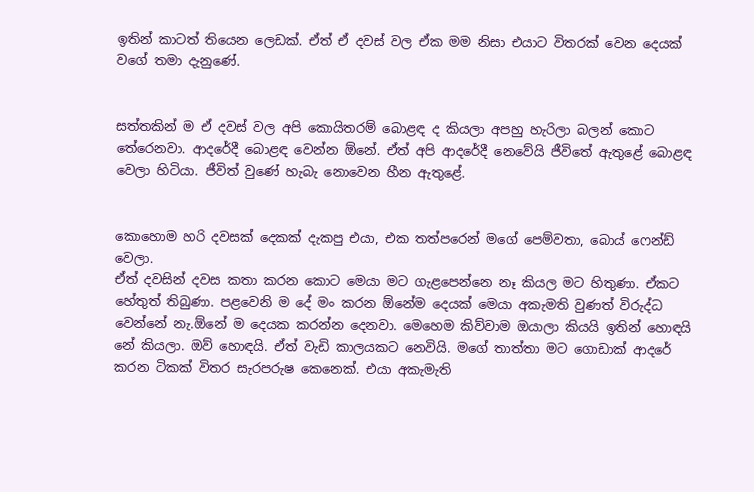ඉතින් කාටත් තියෙන ලෙඩක්. ඒත් ඒ දවස් වල ඒක මම නිසා එයාට විතරක් වෙන දෙයක් වගේ තමා දැනුණේ.


සත්තකින් ම ඒ දවස් වල අපි කොයිතරම් බොළඳ ද කියලා අපහු හැරිලා බලන් කොට තේරෙනවා. ආදරේදී බොළඳ වෙන්න ඕනේ. ඒත් අපි ආදරේදී නෙවේයි ජීවිතේ ඇතුළේ බොළඳ වෙලා හිටියා. ජීවිත් වුණේ හැබැ නොවෙන හීන ඇතුළේ.


කොහොම හරි දවසක් දෙකක් දැකපු එයා, එක තත්පරෙන් මගේ පෙම්වතා, බොය් ෆෙන්ඩ් වෙලා.
ඒත් දවසින් දවස කතා කරන කොට මෙයා මට ගැළපෙන්නෙ නෑ කියල මට හිතුණා. ඒකට හේතුත් තිබුණා. පළවෙනි ම දේ මං කරන ඕනේම දෙයක් මෙයා අකැමති වුණත් විරුද්ධ වෙන්නේ නැ.ඕනේ ම දෙයක කරන්න දෙනවා. මෙහෙම කිව්වාම ඔයාලා කියයි ඉතින් හොඳයි නේ කියලා. ඔව් හොඳයි. ඒත් වැඩි කාලයකට නෙවියි. මගේ තාත්තා මට ගොඩාක් ආදරේ කරන ටිකක් විතර සැරපරුෂ කෙනෙක්. එයා අකැමැති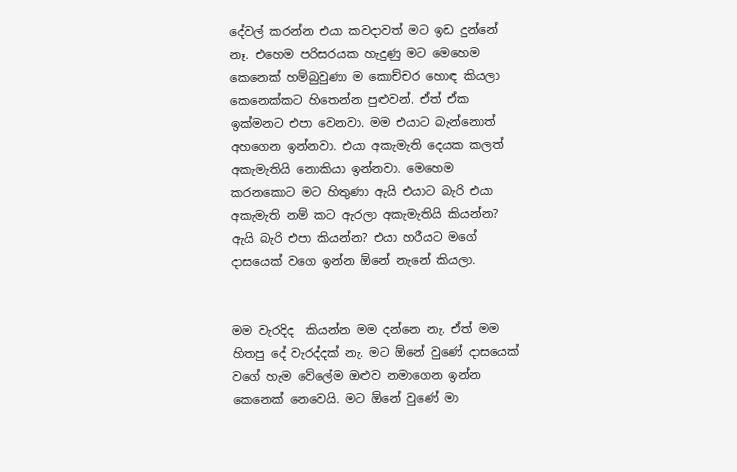දේවල් කරන්න එයා කවදාවත් මට ඉඩ දුන්නේ නෑ. එහෙම පරිසරයක හැදුණු මට මෙහෙම කෙනෙක් හම්බුවුණා ම කොච්චර හොඳ කියලා කෙනෙක්කට හිතෙන්න පුළුවන්. ඒත් ඒක ඉක්මනට එපා වෙනවා. මම එයාට බැන්නොත් අහගෙන ඉන්නවා. එයා අකැමැති දෙයක කලත් අකැමැතියි නොකියා ඉන්නවා. මෙහෙම කරනකොට මට හිතුණා ඇයි එයාට බැරි එයා අකැමැති නම් කට ඇරලා අකැමැතියි කියන්න? ඇයි බැරි එපා කියන්න? එයා හරීයට මගේ දාසයෙක් වගෙ ඉන්න ඕනේ නැනේ කියලා.


මම වැරදිද  කියන්න මම දන්නෙ නැ. ඒත් මම හිතපු දේ වැරද්දක් නැ. මට ඕනේ වුණේ දාසයෙක් වගේ හැම වේලේම ඔළුව නමාගෙන ඉන්න කෙනෙක් නෙවෙයි. මට ඕනේ වුණේ මා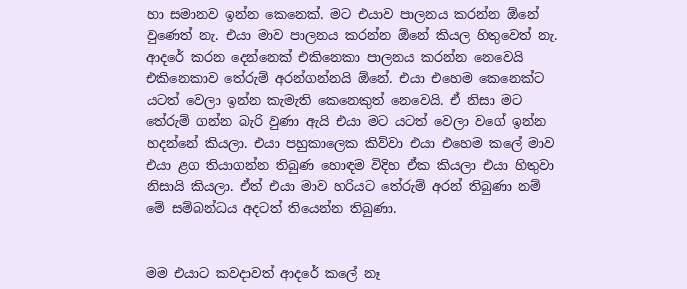හා සමානව ඉන්න කෙනෙක්. මට එයාව පාලනය කරන්න ඕනේ වුණෙත් නැ. එයා මාව පාලනය කරන්න ඕනේ කියල හිතුවෙත් නැ. ආදරේ කරන දෙන්නෙක් එකිනෙකා පාලනය කරන්න නෙවෙයි එකිනෙකාව තේරුම් අරන්ගන්නයි ඕනේ. එයා එහෙම කෙනෙක්ට යටත් වෙලා ඉන්න කැමැති කෙනෙකුත් නෙවෙයි. ඒ නිසා මට තේරුම් ගන්න බැරි වුණා ඇයි එයා මට යටත් වෙලා වගේ ඉන්න හදන්නේ කියලා. එයා පහුකාලෙක කිව්වා එයා එහෙම කලේ මාව එයා ළග තියාගන්න තිබුණ හොඳම විදිහ ඒක කියලා එයා හිතුවා නිසායි කියලා. ඒත් එයා මාව හරියට තේරුම් අරන් තිබුණා නම් මේ සම්බන්ධය අදටත් තියෙන්න තිබුණා.


මම එයාට කවදාවත් ආදරේ කලේ නෑ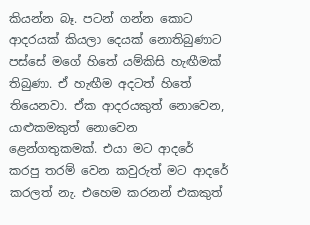කියන්න බෑ. පටන් ගන්න කොට ආදරයක් කියලා දෙයක් නොතිබුණාට පස්සේ මගේ හිතේ යම්කිසි හැඟීමක් තිබුණා. ඒ හැඟීම අදටත් හිතේ තියෙනවා. ඒක ආදරයකුත් නොවෙන, යාළුකමකුත් නොවෙන ළෙන්ගතුකමක්. එයා මට ආදරේ කරපු තරම් වෙන කවුරුත් මට ආදරේ කරලත් නැ. එහෙම කරනන් එකකුත්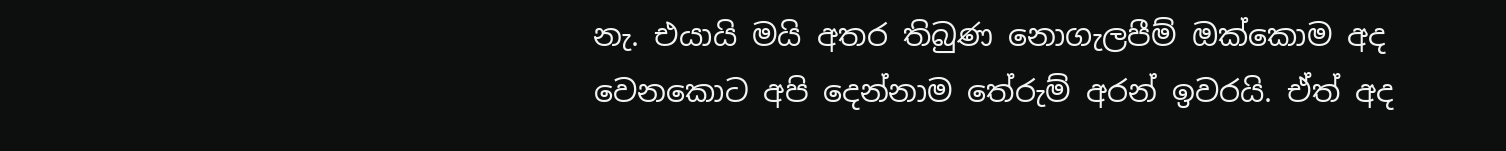නැ. එයායි මයි අතර තිබුණ නොගැලපීම් ඔක්කොම අද වෙනකොට අපි දෙන්නාම තේරුම් අරන් ඉවරයි. ඒත් අද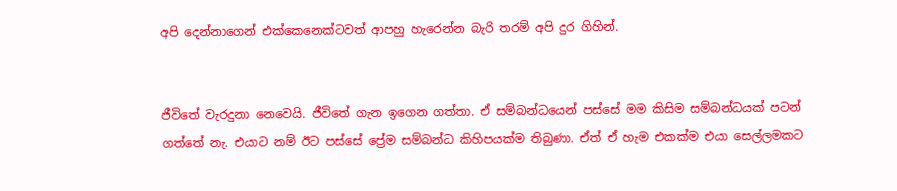අපි දෙන්නාගෙන් එක්කෙනෙක්ටවත් ආපහු හැරෙන්න බැරි තරම් අපි දුර ගිහින්.


ජීවිතේ වැරදුනා නෙවෙයි. ජීවිතේ ගැන ඉගෙන ගත්තා. ඒ සම්බන්ධයෙන් පස්සේ මම කිසිම සම්බන්ධයක් පටන් ගත්තේ නැ. එයාට නම් ඊට පස්සේ ප්‍රේම සම්බන්ධ කිහිපයක්ම තිබුණා. ඒත් ඒ හැම එකක්ම එයා සෙල්ලමකට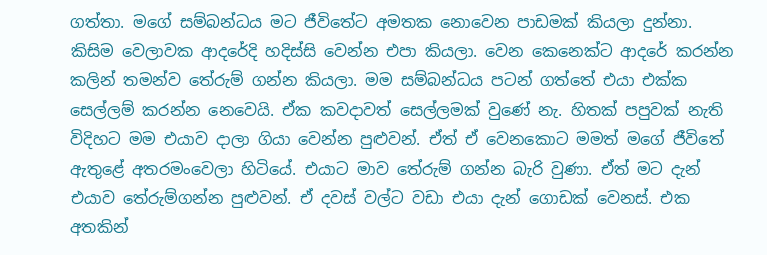ගත්තා. මගේ සම්බන්ධය මට ජීවිතේට අමතක නොවෙන පාඩමක් කියලා දුන්නා. කිසිම වෙලාවක ආදරේදි හදිස්සි වෙන්න එපා කියලා. වෙන කෙනෙක්ට ආදරේ කරන්න කලින් තමන්ව තේරුම් ගන්න කියලා. මම සම්බන්ධය පටන් ගත්තේ එයා එක්ක සෙල්ලම් කරන්න නෙවෙයි. ඒක කවදාවත් සෙල්ලමක් වුණේ නැ. හිතක් පපුවක් නැති විදිහට මම එයාව දාලා ගියා වෙන්න පුළුවන්. ඒත් ඒ වෙනකොට මමත් මගේ ජීවිතේ ඇතුළේ අතරමංවෙලා හිටියේ. එයාට මාව තේරුම් ගන්න බැරි වුණා. ඒත් මට දැන් එයාව තේරුම්ගන්න පුළුවන්. ඒ දවස් වල්ට වඩා එයා දැන් ගොඩක් වෙනස්. එක අතකින්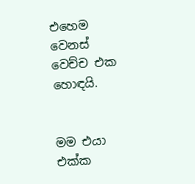එහෙම වෙනස් වෙච්ච එක හොඳයි.


මම එයා එක්ක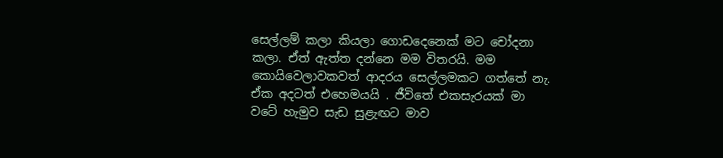සෙල්ලම් කලා කියලා ගොඩදෙනෙක් මට චෝදනා කලා. ඒත් ඇත්ත දන්නෙ මම විතරයි. මම කොයිවෙලාවකවත් ආදරය සෙල්ලමකට ගත්තේ නැ. ඒක අදටත් එහෙමයයි . ජීවිතේ එකසැරයක් මා වටේ හැමුව සැඩ සුළැඟට මාව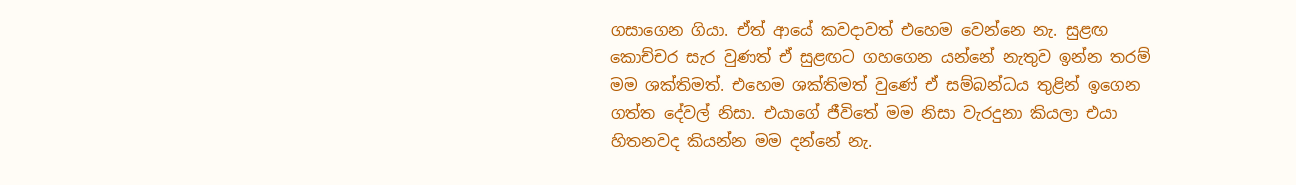ගසාගෙන ගියා. ඒත් ආයේ කවදාවත් එහෙම වෙන්නෙ නැ. සුළඟ කොච්චර සැර වුණත් ඒ සුළඟට ගහගෙන යන්නේ නැතුව ඉන්න තරම් මම ශක්තිමත්. එහෙම ශක්තිමත් වුණේ ඒ සම්බන්ධය තුළින් ඉගෙන ගත්ත දේවල් නිසා. එයාගේ ජීවිතේ මම නිසා වැරදුනා කියලා එයා හිතනවද කියන්න මම දන්නේ නැ.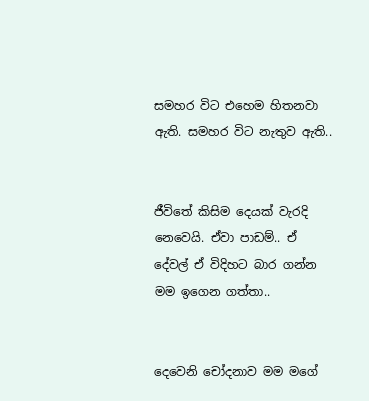සමහර විට එහෙම හිතනවා ඇති. සමහර විට නැතුව ඇති..


ජීවිතේ කිසිම දෙයක් වැරදි නෙවෙයි. ඒවා පාඩම්.. ඒ දේවල් ඒ විදිහට බාර ගන්න මම ඉගෙන ගත්තා..


දෙවෙනි චෝදනාව මම මගේ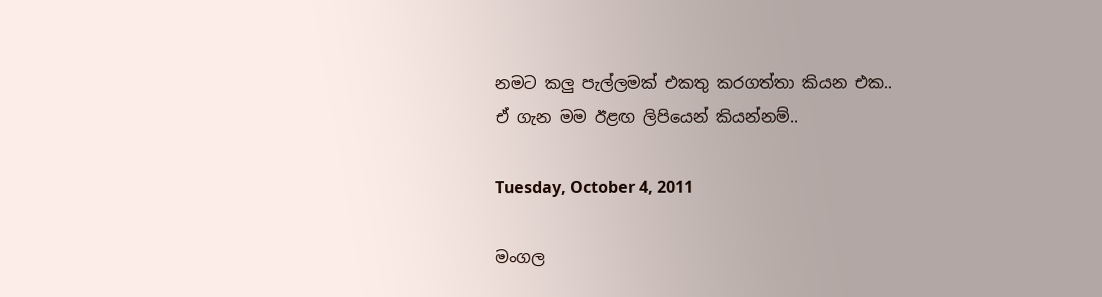නමට කලු පැල්ලමක් එකතු කරගත්තා කියන එක..
ඒ ගැන මම ඊළඟ ලිපියෙන් කියන්නම්..

Tuesday, October 4, 2011

මංගල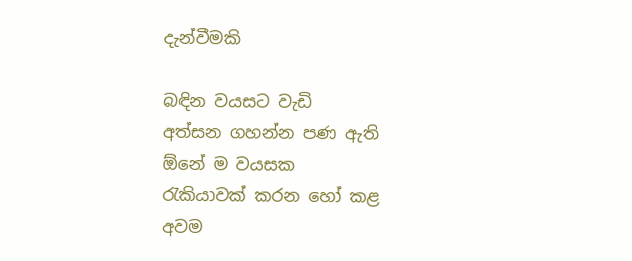දැන්වීමකි

බඳින වයසට වැඩි
අත්සන ගහන්න පණ ඇති
ඕනේ ම වයසක
රැකියාවක් කරන හෝ කළ
අවම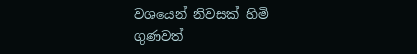වශයෙන් නිවසක් හිමි
ගුණවත්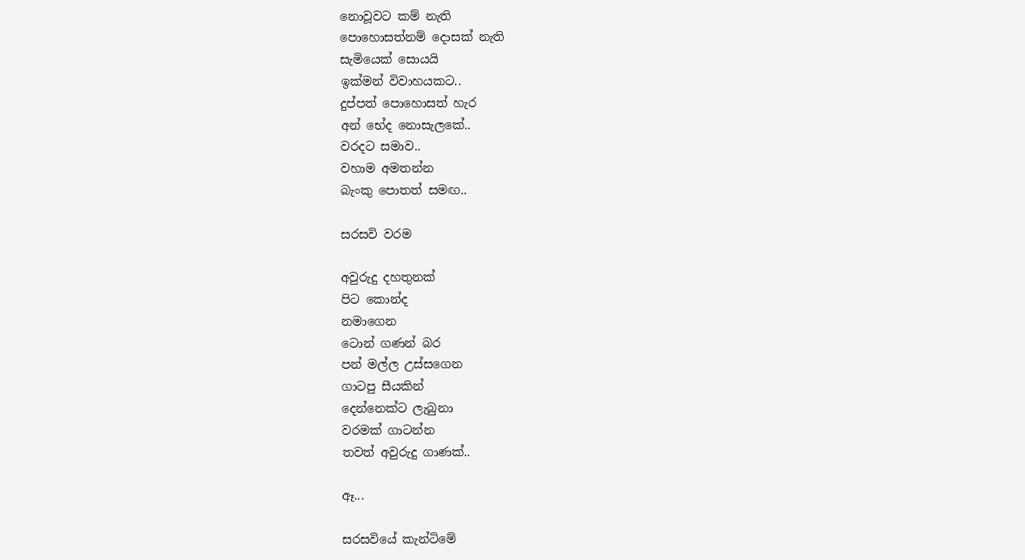නොවූවට කම් නැති
පොහොසත්නම් දොසක් නැති
සැමියෙක් සොයයි
ඉක්මන් විවාහයකට..
දුප්පත් පොහොසත් හැර
අන් භේද නොසැලකේ..
වරදට සමාව..
වහාම අමතන්න
බැංකු පොතත් සමඟ..

සරසවි වරම

අවුරුදු දහතුනක්
පිට කොන්ද
නමාගෙන
ටොන් ගණන් බර
පන් මල්ල උස්සගෙන
ගාටපු සීයකින්
දෙන්නෙක්ට ලැබුනා
වරමක් ගාටන්න
තවත් අවුරුදු ගාණක්..

ඈ...

සරසවියේ කැන්ටිමේ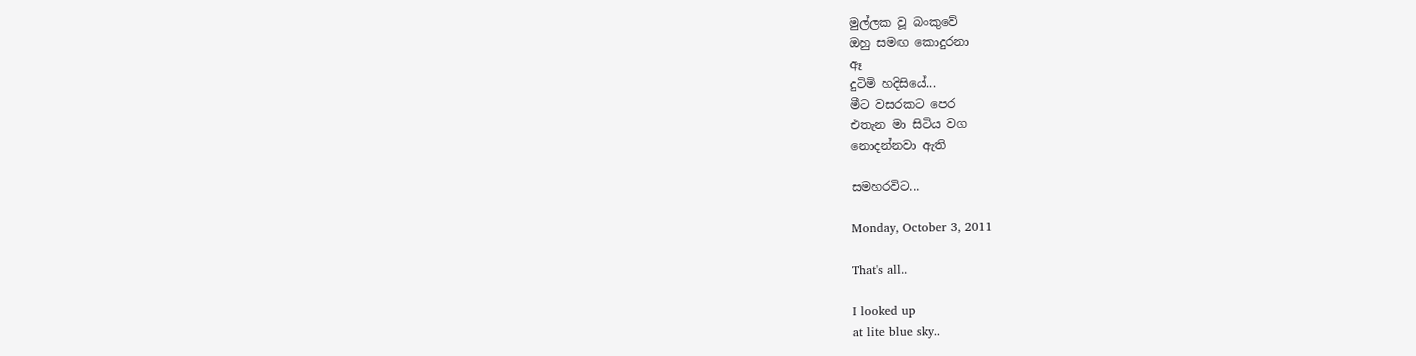මුල්ලක වූ බංකුවේ
ඔහු සමඟ කොදුරනා
ඈ
දුටිමි හදිසියේ...
මීට වසරකට පෙර
එතැන මා සිටිය වග
නොදන්නවා ඇති

සමහරවිට...

Monday, October 3, 2011

That's all..

I looked up
at lite blue sky..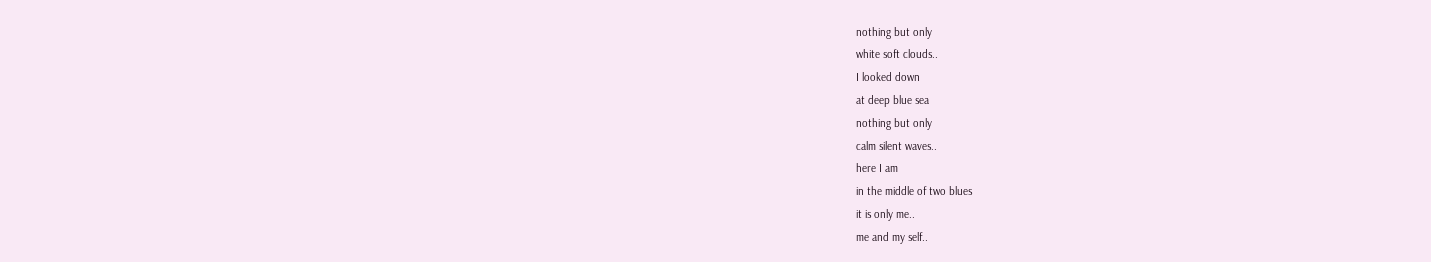nothing but only
white soft clouds..
I looked down
at deep blue sea
nothing but only
calm silent waves..
here I am
in the middle of two blues
it is only me..
me and my self..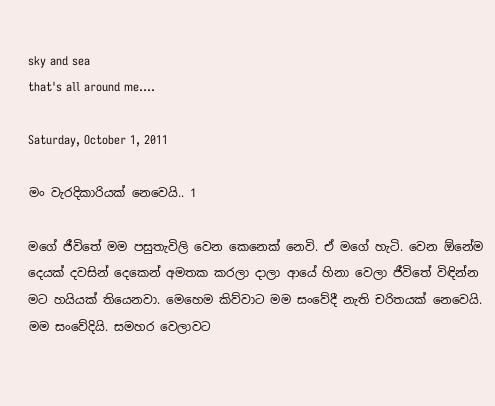sky and sea
that's all around me....

Saturday, October 1, 2011

මං වැරදිකාරියක් නෙවෙයි.. 1

මගේ ජීවිතේ මම පසුතැවිලි වෙන කෙනෙක් නෙවි. ඒ මගේ හැටි. වෙන ඕනේම දෙයක් දවසින් දෙකෙන් අමතක කරලා දාලා ආයේ හිනා වෙලා ජීවිතේ විඳින්න මට හයියක් තියෙනවා. මෙහෙම කිව්වාට මම සංවේදී නැති චරිතයක් නෙවෙයි. මම සංවේදියි. සමහර වෙලාවට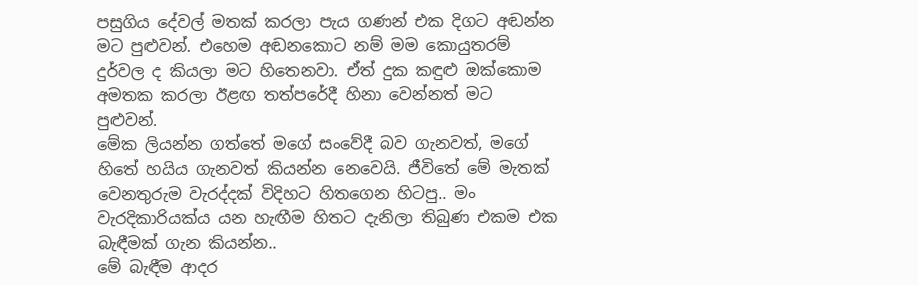පසුගිය දේවල් මතක් කරලා පැය ගණන් එක දිගට අඬන්න මට පුළුවන්. එහෙම අඬනකොට නම් මම කොයුතරම් දුර්වල ද කියලා මට හිතෙනවා. ඒත් දුක කඳුළු ඔක්කොම අමතක කරලා ඊළඟ තත්පරේදී හිනා වෙන්නත් මට පුළුවන්.
මේක ලියන්න ගත්තේ මගේ සංවේදී බව ගැනවත්, මගේ හිතේ හයිය ගැනවත් කියන්න නෙවෙයි. ජීවිතේ මේ මැතක් වෙනතුරුම වැරද්දක් විදිහට හිතගෙන හිටපු.. මං වැරදිකාරියක්ය යන හැඟීම හිතට දැනිලා තිබුණ එකම එක බැඳීමක් ගැන කියන්න..
මේ බැඳීම ආදර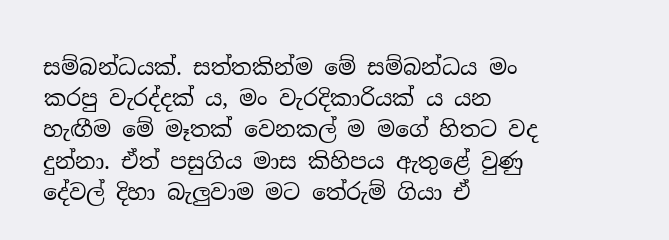සම්බන්ධයක්. සත්තකින්ම මේ සම්බන්ධය මං කරපු වැරද්දක් ය, මං වැරදිකාරියක් ය යන හැඟීම මේ මෑතක් වෙනකල් ම මගේ හිතට වද දුන්නා. ඒත් පසුගිය මාස කිහිපය ඇතුළේ වුණු දේවල් දිහා බැලුවාම මට තේරුම් ගියා ඒ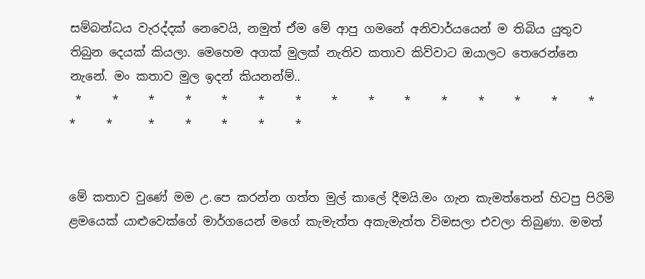සම්බන්ධය වැරද්දක් නෙවෙයි, නමුත් ඒම මේ ආපු ගමනේ අනිවාර්යයෙන් ම තිබිය යුතුව තිබුන දෙයක් කියලා. මෙහෙම අගක් මුලක් නැතිව කතාව කිව්වාට ඔයාලට තෙරෙන්නෙ නැනේ. මං කතාව මුල ඉදන් කියනන්ම්..
 *     *     *     *     *     *     *     *     *     *     *     *     *     *     *     *     *      *     *     *     *     *


මේ කතාව වුණේ මම උ.පෙ කරන්න ගත්ත මුල් කාලේ දීමයි.මං ගැන කැමත්තෙන් හිටපු පිරිමි ළමයෙක් යාළුවෙක්ගේ මාර්ගයෙන් මගේ කැමැත්ත අකැමැත්ත විමසලා එවලා තිබුණා. මමත්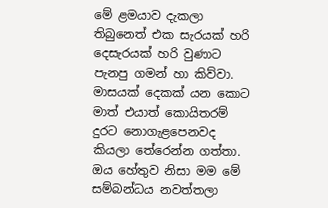මේ ළමයාව දැකලා තිබුනෙත් එක සැරයක් හරි දෙසැරයක් හරි වුණාට පැනපු ගමන් හා කිව්වා. මාසයක් දෙකක් යන කොට මාත් එයාත් කොයිතරම් දුරට නොගැළපෙනවද කියලා තේරෙන්න ගත්තා. ඔය හේතුව නිසා මම මේ සම්බන්ධය නවත්තලා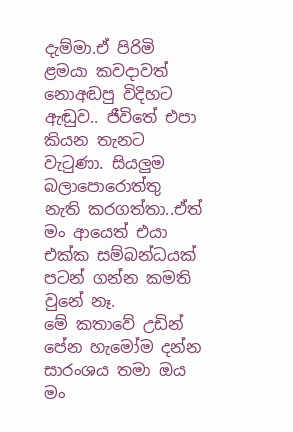දැම්මා.ඒ පිරිමි ළමයා කවදාවත් නොඅඬපු විදිහට ඇඬුව.. ජීවිතේ එපා කියන තැනට වැටුණා. සියලුම බලාපොරොත්තු නැති කරගත්තා..ඒත් මං ආයෙත් එයා එක්ක සම්බන්ධයක් පටන් ගන්න කමති වුනේ නෑ.
මේ කතාවේ උඩින් පේන හැමෝම දන්න සාරංශය තමා ඔය මං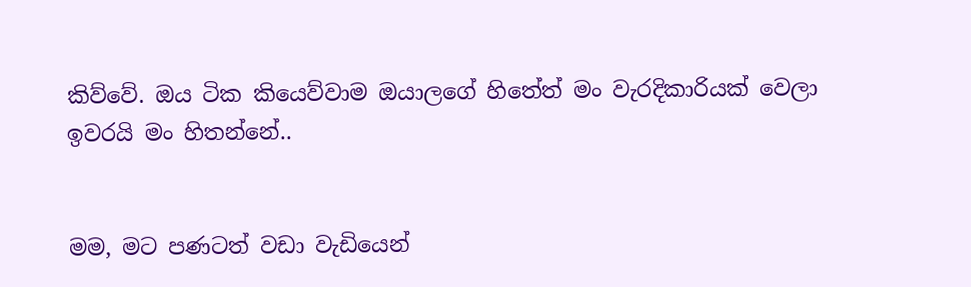කිව්වේ. ඔය ටික කියෙව්වාම ඔයාලගේ හිතේත් මං වැරදිකාරියක් වෙලා ඉවරයි මං හිතන්නේ..


මම, මට පණටත් වඩා වැඩියෙන්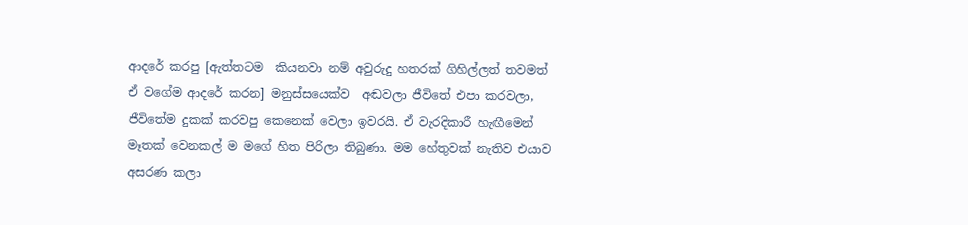ආදරේ කරපු [ඇත්තටම  කියනවා නම් අවුරුදු හතරක් ගිහිල්ලත් තවමත් ඒ වගේම ආදරේ කරන] මනුස්සයෙක්ව  අඬවලා ජීවිතේ එපා කරවලා, ජීවිතේම දුකක් කරවපු කෙනෙක් වෙලා ඉවරයි. ඒ වැරදිකාරී හැඟීමෙන් මෑතක් වෙනකල් ම මගේ හිත පිරිලා තිබුණා. මම හේතුවක් නැතිව එයාව අසරණ කලා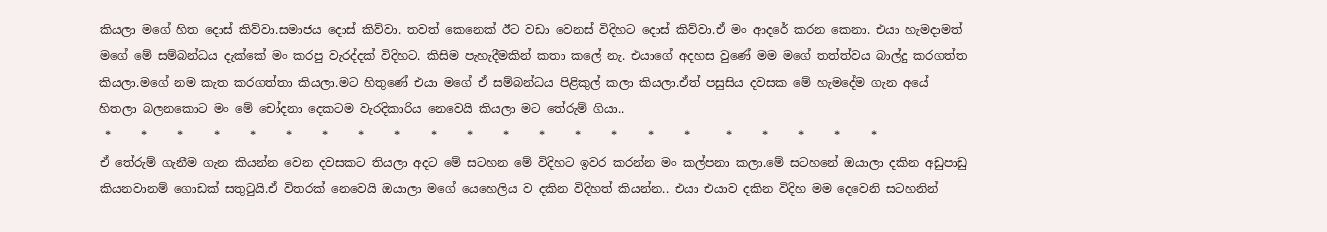කියලා මගේ හිත දොස් කිව්වා.සමාජය දොස් කිව්වා. තවත් කෙනෙක් ඊට වඩා වෙනස් විදිහට දොස් කිව්වා.ඒ මං ආදරේ කරන කෙනා. එයා හැමදාමත් මගේ මේ සම්බන්ධය දැක්කේ මං කරපු වැරද්දක් විදිහට. කිසිම පැහැදීමකින් කතා කලේ නැ. එයාගේ අදහස වුණේ මම මගේ තත්ත්වය බාල්දු කරගත්ත කියලා.මගේ නම කැත කරගත්තා කියලා.මට හිතුණේ එයා මගේ ඒ සම්බන්ධය පිළිකුල් කලා කියලා.ඒත් පසුසිය දවසක මේ හැමදේම ගැන අයේ හිතලා බලනකොට මං මේ චෝදනා දෙකටම වැරදිකාරිය නෙවෙයි කියලා මට තේරුම් ගියා..
 *     *     *     *     *     *     *     *     *     *     *     *     *     *     *     *     *      *     *     *     *     *
ඒ තේරුම් ගැනීම ගැන කියන්න වෙන දවසකට තියලා අදට මේ සටහන මේ විදිහට ඉවර කරන්න මං කල්පනා කලා.මේ සටහනේ ඔයාලා දකින අඩුපාඩු කියනවානම් ගොඩක් සතුටුයි.ඒ විතරක් නෙවෙයි ඔයාලා මගේ යෙහෙලිය ව දකින විදිහත් කියන්න.. එයා එයාව දකින විදිහ මම දෙවෙනි සටහනින්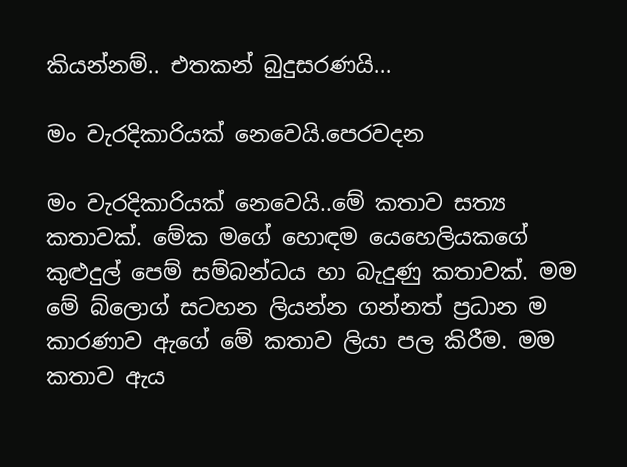කියන්නම්.. එතකන් බුදුසරණයි...

මං වැරදිකාරියක් නෙවෙයි.පෙරවදන

මං වැරදිකාරියක් නෙවෙයි..මේ කතාව සත්‍ය කතාවක්. මේක මගේ හොඳම යෙහෙලියකගේ කුළුදුල් පෙම් සම්බන්ධය හා බැදුණු කතාවක්. මම මේ බ්ලොග් සටහන ලියන්න ගන්නත් ප්‍රධාන ම කාරණාව ඇගේ මේ කතාව ලියා පල කිරීම. මම කතාව ඇය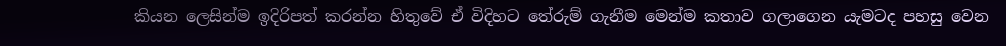කියන ලෙසින්ම ඉදිරිපත් කරන්න හිතුවේ ඒ විදිහට තේරුම් ගැනීම මෙන්ම කතාව ගලාගෙන යැමටද පහසු වෙන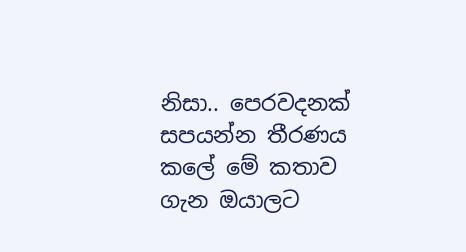නිසා.. පෙරවදනක් සපයන්න තීරණය කලේ මේ කතාව ගැන ඔයාලට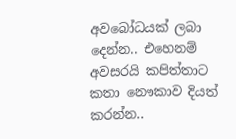අවබෝධයක් ලබා දෙන්න.. එහෙනම් අවසරයි කපිත්තාට කතා නෞකාව දියත් කරන්න..